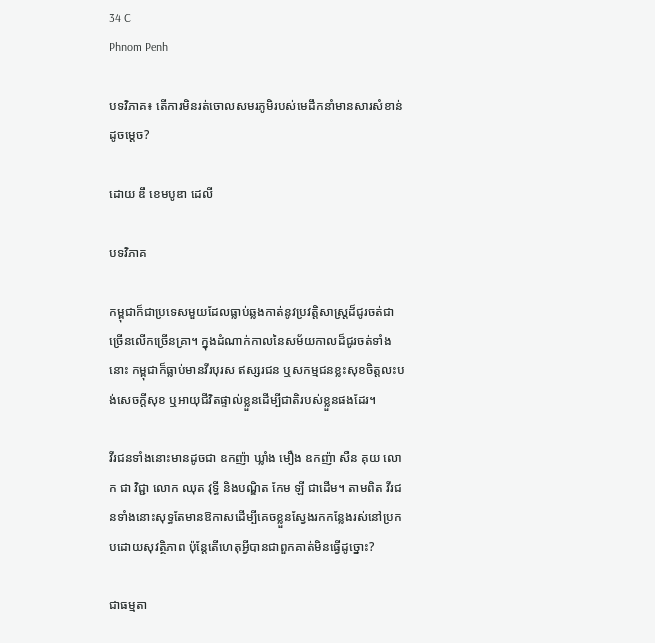34 C
Phnom Penh

បទវិភាគ៖ តើការមិនរត់ចោលសមរភូមិរបស់មេដឹកនាំមានសារសំខាន់ដូចម្តេច?

ដោយ ឌឹ ខេមបូឌា ដេលី

បទវិភាគ

កម្ពុជាក៏ជាប្រទេសមួយដែលធ្លាប់ឆ្លងកាត់នូវប្រវត្តិសាស្ត្រដ៏ជូរចត់ជាច្រើនលើកច្រើនគ្រា។ ក្នុងដំណាក់កាលនៃសម័យកាលដ៏ជូរចត់ទាំងនោះ កម្ពុជាក៏ធ្លាប់មានវីរបុរស ឥស្សរជន ឬសកម្មជនខ្លះសុខចិត្តលះបង់សេចក្តីសុខ ឬអាយុជីវិតផ្ទាល់ខ្លួនដើម្បីជាតិរបស់ខ្លួនផងដែរ។

វីរជនទាំងនោះមានដូចជា ឧកញ៉ា ឃ្លាំង មឿង ឧកញ៉ា សឺន គុយ លោក ជា វិជ្ជា លោក ឈុត វុទ្ធី និងបណ្ឌិត កែម ឡី ជាដើម។ តាមពិត វីរជនទាំងនោះសុទ្ធតែមានឱកាសដើម្បីគេចខ្លួនស្វែងរកកន្លែងរស់នៅប្រកបដោយសុវត្ថិភាព ប៉ុន្តែតើហេតុអ្វីបានជាពួកគាត់មិនធ្វើដូច្នោះ?

ជាធម្មតា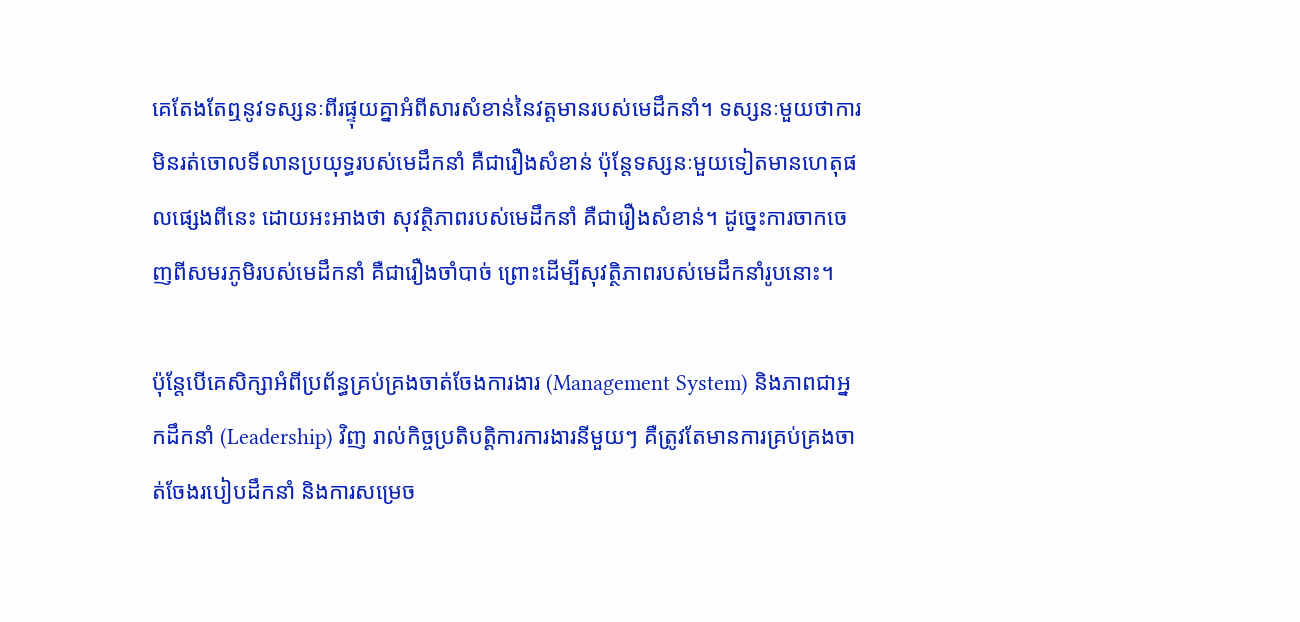គេតែងតែឮនូវទស្សនៈពីរផ្ទុយគ្នាអំពីសារសំខាន់នៃវត្តមានរបស់មេដឹកនាំ។ ទស្សនៈមួយថាការមិនរត់ចោលទីលានប្រយុទ្ធរបស់មេដឹកនាំ គឺជារឿងសំខាន់ ប៉ុន្តែទស្សនៈមួយទៀតមានហេតុផលផ្សេងពីនេះ ដោយអះអាងថា សុវត្ថិភាពរបស់មេដឹកនាំ គឺជារឿងសំខាន់។ ដូច្នេះការចាកចេញពីសមរភូមិរបស់មេដឹកនាំ គឺជារឿងចាំបាច់ ព្រោះដើម្បីសុវត្ថិភាពរបស់មេដឹកនាំរូបនោះ។

ប៉ុន្តែបើគេសិក្សាអំពីប្រព័ន្ធគ្រប់គ្រងចាត់ចែងការងារ (Management System) និងភាពជាអ្នកដឹកនាំ (Leadership) វិញ រាល់កិច្ចប្រតិបត្តិការការងារនីមួយៗ គឺត្រូវតែមានការគ្រប់គ្រងចាត់ចែងរបៀបដឹកនាំ និងការសម្រេច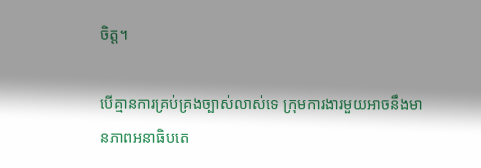ចិត្ត។

បើគ្មានការគ្រប់គ្រងច្បាស់លាស់ទេ ក្រុមការងារមួយអាចនឹងមានភាពអនាធិបតេ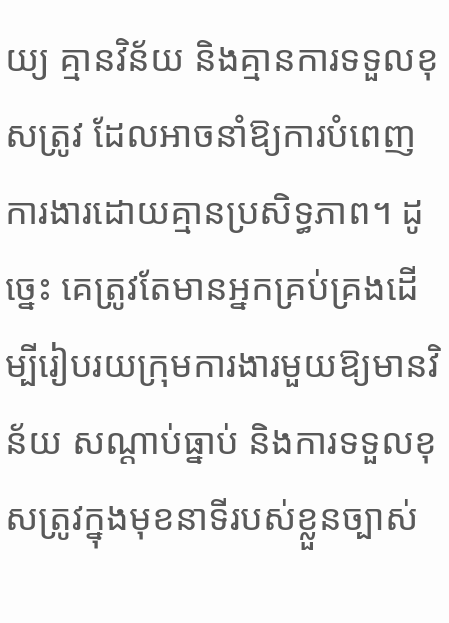យ្យ គ្មានវិន័យ និងគ្មានការទទួលខុសត្រូវ ដែលអាចនាំឱ្យការបំពេញការងារដោយគ្មានប្រសិទ្ធភាព។ ដូច្នេះ គេត្រូវតែមានអ្នកគ្រប់គ្រងដើម្បីរៀបរយក្រុមការងារមួយឱ្យមានវិន័យ សណ្ដាប់ធ្នាប់ និងការទទួលខុសត្រូវក្នុងមុខនាទីរបស់ខ្លួនច្បាស់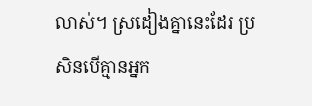លាស់។ ស្រដៀងគ្នានេះដែរ ប្រសិនបើគ្មានអ្នក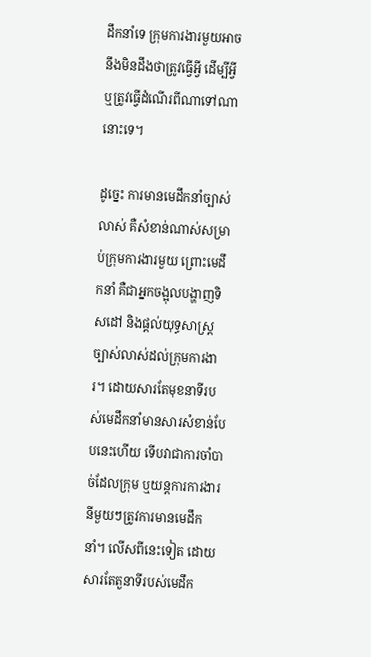ដឹកនាំទេ ក្រុមការងារមួយអាចនឹងមិនដឹងថាត្រូវធ្វើអ្វី ដើម្បីអ្វី ឬត្រូវធ្វើដំណើរពីណាទៅណានោះទេ។

ដូច្នេះ ការមានមេដឹកនាំច្បាស់លាស់ គឺសំខាន់ណាស់សម្រាប់ក្រុមការងារមួយ ព្រោះមេដឹកនាំ គឺជាអ្នកចង្អុលបង្ហាញទិសដៅ និងផ្តល់យុទ្ធសាស្ត្រច្បាស់លាស់ដល់ក្រុមការងារ។ ដោយសារតែមុខនាទីរបស់មេដឹកនាំមានសារសំខាន់បែបនេះហើយ ទើបវាជាការចាំបាច់ដែលក្រុម ឬយន្តការការងារនីមួយៗត្រូវការមានមេដឹកនាំ។ លើសពីនេះទៀត ដោយសារតែតួនាទីរបស់មេដឹក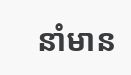នាំមាន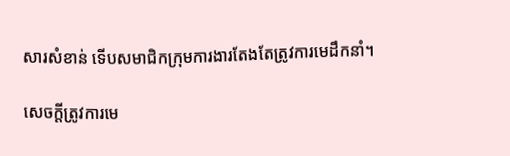សារសំខាន់ ទើបសមាជិកក្រុមការងារតែងតែត្រូវការមេដឹកនាំ។

សេចក្តីត្រូវការមេ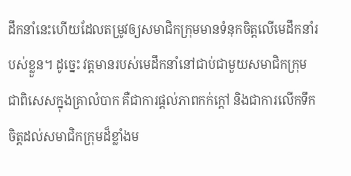ដឹកនាំនេះហើយដែលតម្រូវឲ្យសមាជិកក្រុមមានទំនុកចិត្តលើមេដឹកនាំរបស់ខ្លួន។ ដូច្នេះ វត្តមានរបស់មេដឹកនាំនៅជាប់ជាមួយសមាជិកក្រុម ជាពិសេសក្នុងគ្រាលំបាក គឺជាការផ្តល់ភាពកក់ក្តៅ និងជាការលើកទឹកចិត្តដល់សមាជិកក្រុមដ៏ខ្លាំងម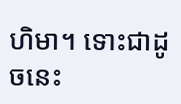ហិមា។ ទោះជាដូចនេះ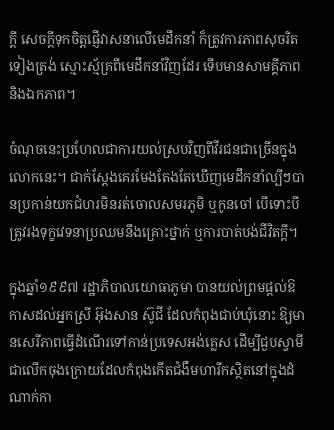ក្តី សេចក្តីទុកចិត្តផ្ញើវាសនាលើមេដឹកនាំ ក៏ត្រូវការភាពសុចរិតទៀងត្រង់ ស្មោះស្ម័គ្រពីមេដឹកនាំវិញដែរ ទើបមានសាមគ្គីភាព និងឯកភាព។

ចំណុចនេះប្រហែលជាការយល់ស្របវិញពីវីរជនជាច្រើនក្នុងលោកនេះ។ ជាក់ស្តែងគេរមែងតែងតែឃើញមេដឹកនាំល្បីៗបានប្រកាន់យកជំហរមិនរត់ចោលសមរភូមិ ឬកូនចៅ បើទោះបីត្រូវរងទុក្ខវេទនាប្រឈមនឹងគ្រោះថ្នាក់ ឬការបាត់បង់ជីវិតក្តី។

ក្នុងឆ្នាំ១៩៩៧ រដ្ឋាភិបាលយោធាភូមា បានយល់ព្រមផ្តល់ឱកាសដល់អ្នកស្រី អ៊ុងសាន ស៊ូជី ដែលកំពុងជាប់ឃុំនោះ ឱ្យមានសេរីភាពធ្វើដំណើរទៅកាន់ប្រទេសអង់គ្លេស ដើម្បីជួបស្វាមីជាលើកចុងក្រោយដែលកំពុងកើតជំងឺមហារីកស្ថិតនៅក្នុងដំណាក់កា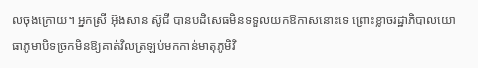លចុងក្រោយ។ អ្នកស្រី អ៊ុងសាន ស៊ូជី បានបដិសេធមិនទទួលយកឱកាសនោះទេ ព្រោះខ្លាចរដ្ឋាភិបាលយោធាភូមាបិទច្រកមិនឱ្យគាត់វិលត្រឡប់មកកាន់មាតុភូមិវិ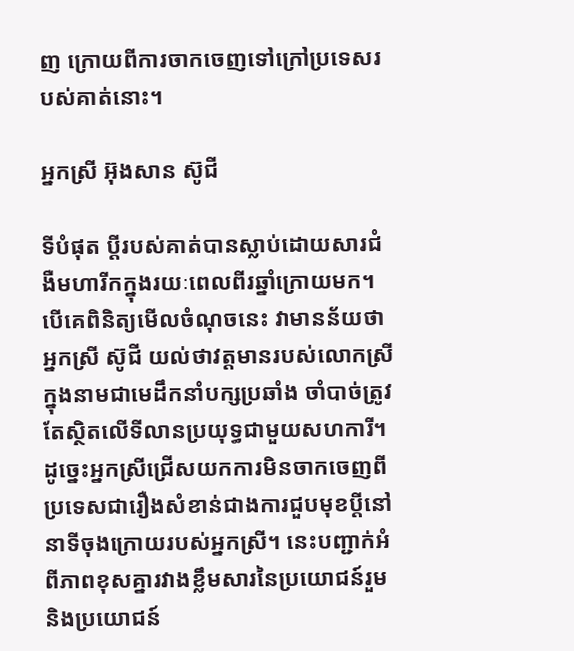ញ ក្រោយពីការចាកចេញទៅក្រៅប្រទេសរបស់គាត់នោះ។

អ្នកស្រី អ៊ុងសាន ស៊ូជី

ទីបំផុត ប្តីរបស់គាត់បានស្លាប់ដោយសារជំងឺមហារីកក្នុងរយៈពេលពីរឆ្នាំក្រោយមក។ បើគេពិនិត្យមើលចំណុចនេះ វាមានន័យថា អ្នកស្រី ស៊ូជី យល់ថាវត្តមានរបស់លោកស្រីក្នុងនាមជាមេដឹកនាំបក្សប្រឆាំង ចាំបាច់ត្រូវតែស្ថិតលើទីលានប្រយុទ្ធជាមួយសហការី។ ដូច្នេះអ្នកស្រីជ្រើសយកការមិនចាកចេញពីប្រទេសជារឿងសំខាន់ជាងការជួបមុខប្តីនៅនាទីចុងក្រោយរបស់អ្នកស្រី។ នេះបញ្ជាក់អំពីភាពខុសគ្នារវាងខ្លឹមសារនៃប្រយោជន៍រួម និងប្រយោជន៍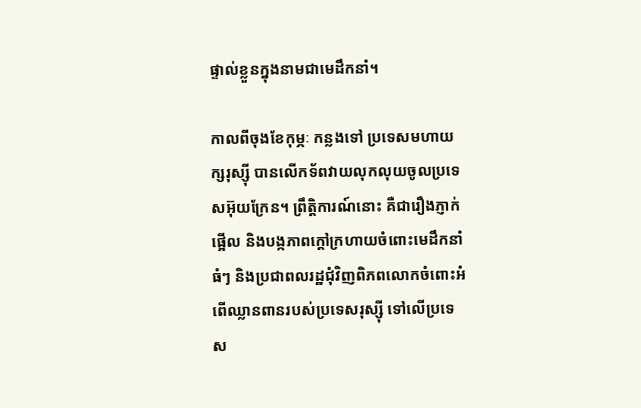ផ្ទាល់ខ្លួនក្នុងនាមជាមេដឹកនាំ។

កាលពីចុងខែកុម្ភៈ កន្លងទៅ ប្រទេសមហាយក្សរុស្ស៊ី បានលើកទ័ពវាយលុកលុយចូលប្រទេសអ៊ុយក្រែន។ ព្រឹត្តិការណ៍នោះ គឺជារឿងភ្ញាក់ផ្អើល និងបង្កភាពក្តៅក្រហាយចំពោះមេដឹកនាំធំៗ និងប្រជាពលរដ្ឋជុំវិញពិភពលោកចំពោះអំពើឈ្លានពានរបស់ប្រទេសរុស្ស៊ី ទៅលើប្រទេស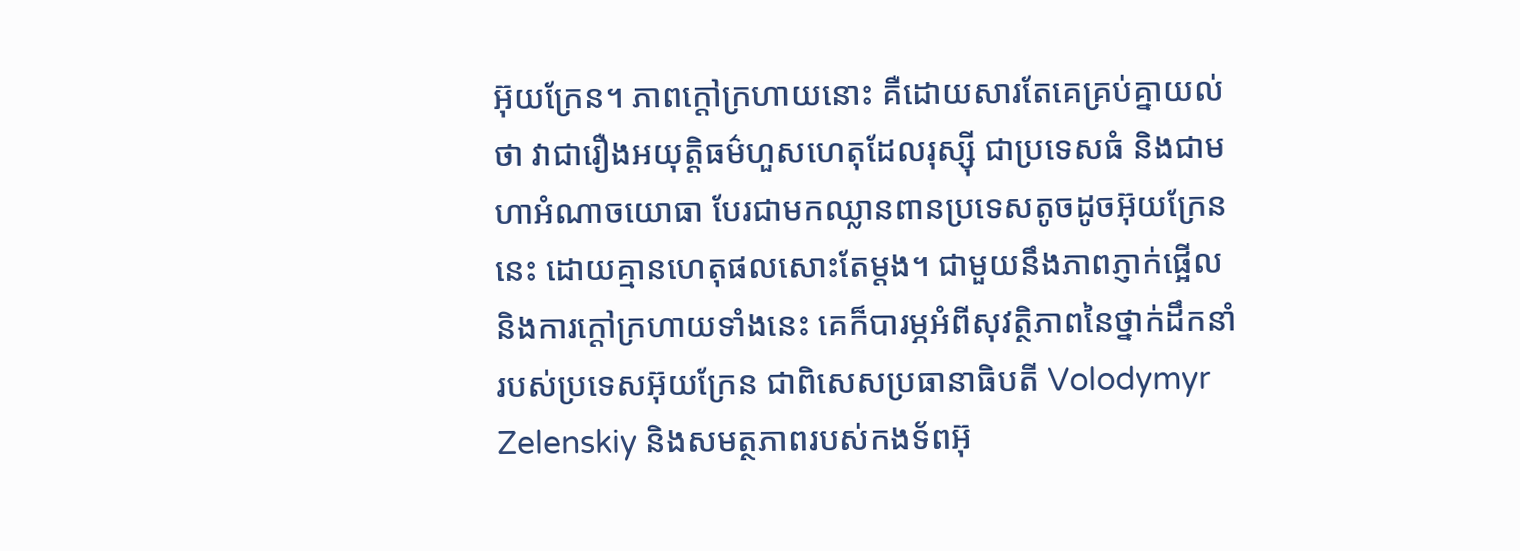អ៊ុយក្រែន។ ភាពក្តៅក្រហាយនោះ គឺដោយសារតែគេគ្រប់គ្នាយល់ថា វាជារឿងអយុត្តិធម៌ហួសហេតុដែលរុស្ស៊ី ជាប្រទេសធំ និងជាមហាអំណាចយោធា បែរជាមកឈ្លានពានប្រទេសតូចដូចអ៊ុយក្រែននេះ ដោយគ្មានហេតុផលសោះតែម្តង។ ជាមួយនឹងភាពភ្ញាក់ផ្អើល និងការក្តៅក្រហាយទាំងនេះ គេក៏បារម្ភអំពីសុវត្ថិភាពនៃថ្នាក់ដឹកនាំរបស់ប្រទេសអ៊ុយក្រែន ជាពិសេសប្រធានាធិបតី Volodymyr Zelenskiy និងសមត្ថភាពរបស់កងទ័ពអ៊ុ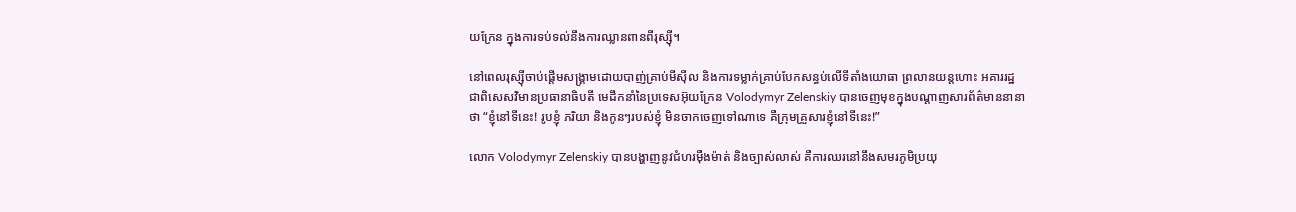យក្រែន ក្នុងការទប់ទល់នឹងការឈ្លានពានពីរុស្ស៊ី។

នៅពេលរុស្ស៊ីចាប់ផ្តើមសង្គ្រាមដោយបាញ់គ្រាប់មីស៊ីល និងការទម្លាក់គ្រាប់បែកសន្ធប់លើទីតាំងយោធា ព្រលានយន្តហោះ អគាររដ្ឋ ជាពិសេសវិមានប្រធានាធិបតី មេដឹកនាំនៃប្រទេសអ៊ុយក្រែន Volodymyr Zelenskiy បានចេញមុខក្នុងបណ្ដាញសារព័ត៌មាននានាថា “ខ្ញុំនៅទីនេះ! រូបខ្ញុំ ភរិយា និងកូនៗរបស់ខ្ញុំ មិនចាកចេញទៅណាទេ គឺក្រុមគ្រួសារខ្ញុំនៅទីនេះ!”

លោក Volodymyr Zelenskiy បានបង្ហាញនូវជំហរម៉ឺងម៉ាត់ និងច្បាស់លាស់ គឺការឈរនៅនឹងសមរភូមិប្រយុ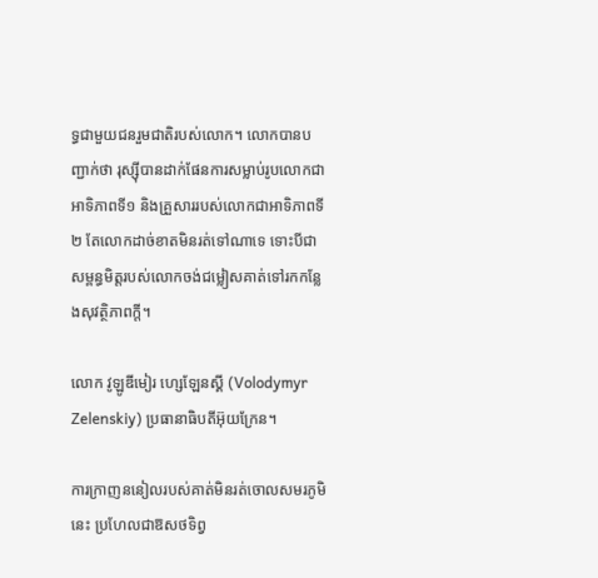ទ្ធជាមួយជនរួមជាតិរបស់លោក។ លោកបានបញ្ជាក់ថា រុស្ស៊ីបានដាក់ផែនការសម្លាប់រូបលោកជាអាទិភាពទី១ និងគ្រួសាររបស់លោកជាអាទិភាពទី២ តែលោកដាច់ខាតមិនរត់ទៅណាទេ ទោះបីជាសម្ពន្ធមិត្តរបស់លោកចង់ជម្លៀសគាត់ទៅរកកន្លែងសុវត្ថិភាពក្តី។

លោក វូឡូឌីមៀរ ហ្សេឡែនស្គី (Volodymyr Zelenskiy) ប្រធានាធិបតីអ៊ុយក្រែន។

ការក្រាញននៀលរបស់គាត់មិនរត់ចោលសមរភូមិនេះ ប្រហែលជាឱសថទិព្វ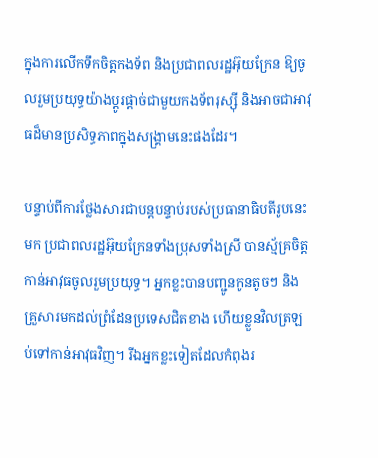ក្នុងការលើកទឹកចិត្តកងទ័ព និងប្រជាពលរដ្ឋអ៊ុយក្រែន ឱ្យចូលរួមប្រយុទ្ធយ៉ាងប្តូរផ្តាច់ជាមួយកងទ័ពរុស្ស៊ី និងអាចជាអាវុធដ៏មានប្រសិទ្ធភាពក្នុងសង្គ្រាមនេះផងដែរ។

បន្ទាប់ពីការថ្លែងសារជាបន្តបន្ទាប់របស់ប្រធានាធិបតីរូបនេះមក ប្រជាពលរដ្ឋអ៊ុយក្រែនទាំងប្រុសទាំងស្រី បានស្ម័គ្រចិត្តកាន់អាវុធចូលរួមប្រយុទ្ធ។ អ្នកខ្លះបានបញ្ជូនកូនតូចៗ និងគ្រួសារមកដល់ព្រំដែនប្រទេសជិតខាង ហើយខ្លួនវិលត្រឡប់ទៅកាន់អាវុធវិញ។ រីឯអ្នកខ្លះទៀតដែលកំពុងរ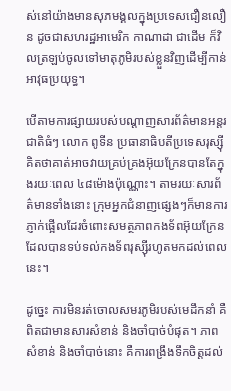ស់នៅយ៉ាងមានសុភមង្គលក្នុងប្រទេសជឿនលឿន ដូចជាសហរដ្ឋអាមេរិក កាណាដា ជាដើម ក៏វិលត្រឡប់ចូលទៅមាតុភូមិរបស់ខ្លួនវិញដើម្បីកាន់អាវុធប្រយុទ្ធ។

បើតាមការផ្សាយរបស់បណ្ដាញសារព័ត៌មានអន្តរជាតិធំៗ លោក ពូទីន ប្រធានាធិបតីប្រទេសរុស្ស៊ី គិតថាគាត់អាចវាយគ្រប់គ្រងអ៊ុយក្រែនបានតែក្នុងរយៈពេល ៤៨ម៉ោងប៉ុណ្ណោះ។ តាមរយៈសារព័ត៌មានទាំងនោះ ក្រុមអ្នកជំនាញផ្សេងៗក៏មានការភ្ញាក់ផ្អើលដែរចំពោះសមត្ថភាពកងទ័ពអ៊ុយក្រែន ដែលបានទប់ទល់កងទ័ពរុស្ស៊ីរហូតមកដល់ពេលនេះ។

ដូច្នេះ ការមិនរត់ចោលសមរភូមិរបស់មេដឹកនាំ គឺពិតជាមានសារសំខាន់ និងចាំបាច់បំផុត។ ភាពសំខាន់ និងចាំបាច់នោះ គឺការពង្រឹងទឹកចិត្តដល់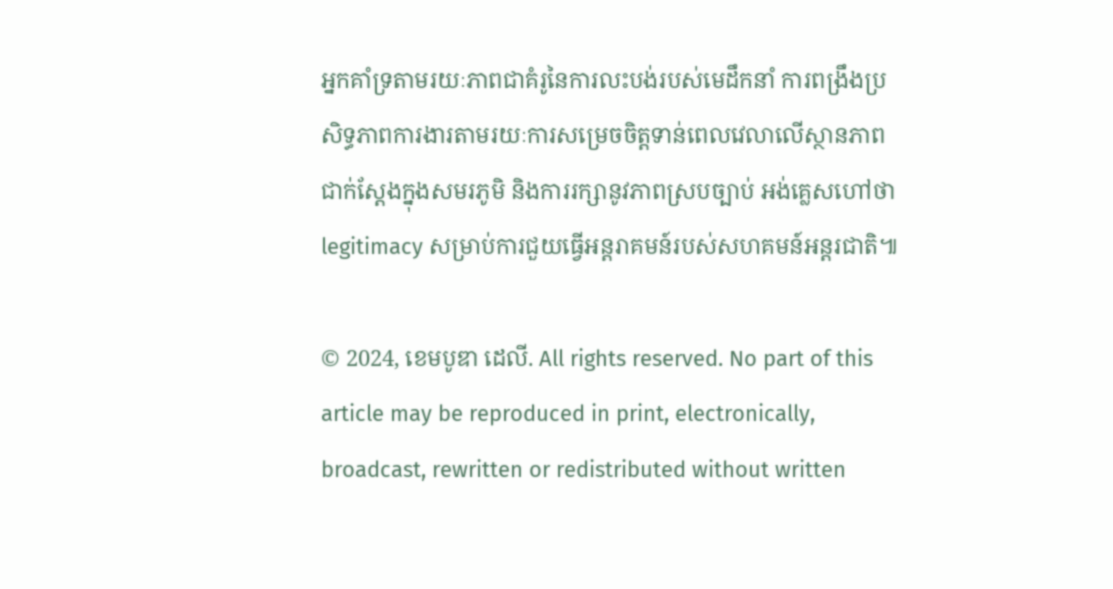អ្នកគាំទ្រតាមរយៈភាពជាគំរូនៃការលះបង់របស់មេដឹកនាំ ការពង្រឹងប្រសិទ្ធភាពការងារតាមរយៈការសម្រេចចិត្តទាន់ពេលវេលាលើស្ថានភាពជាក់ស្តែងក្នុងសមរភូមិ និងការរក្សានូវភាពស្របច្បាប់ អង់គ្លេសហៅថា legitimacy សម្រាប់ការជួយធ្វើអន្តរាគមន៍របស់សហគមន៍អន្តរជាតិ៕

© 2024, ខេមបូឌា ដេលី. All rights reserved. No part of this article may be reproduced in print, electronically, broadcast, rewritten or redistributed without written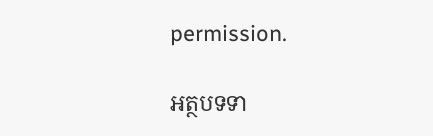permission.

អត្ថបទទា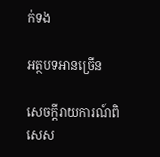ក់ទង

អត្ថបទអានច្រើន

សេចក្ដីរាយការណ៍ពិសេស